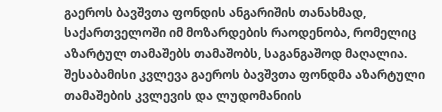გაეროს ბავშვთა ფონდის ანგარიშის თანახმად, საქართველოში იმ მოზარდების რაოდენობა, რომელიც აზარტულ თამაშებს თამაშობს, საგანგაშოდ მაღალია. შესაბამისი კვლევა გაეროს ბავშვთა ფონდმა აზარტული თამაშების კვლევის და ლუდომანიის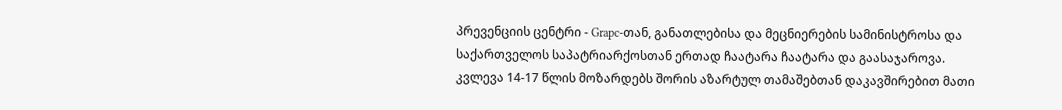პრევენციის ცენტრი - Grapc-თან, განათლებისა და მეცნიერების სამინისტროსა და საქართველოს საპატრიარქოსთან ერთად ჩაატარა ჩაატარა და გაასაჯაროვა.
კვლევა 14-17 წლის მოზარდებს შორის აზარტულ თამაშებთან დაკავშირებით მათი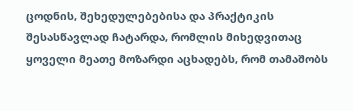ცოდნის, შეხედულებებისა და პრაქტიკის შესასწავლად ჩატარდა, რომლის მიხედვითაც ყოველი მეათე მოზარდი აცხადებს, რომ თამაშობს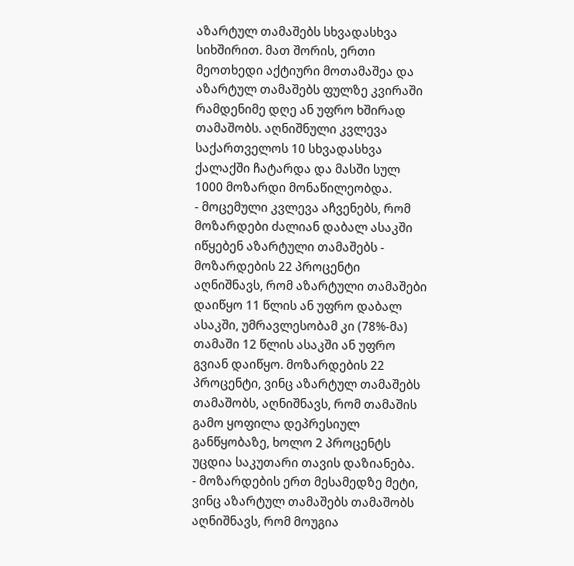აზარტულ თამაშებს სხვადასხვა სიხშირით. მათ შორის, ერთი მეოთხედი აქტიური მოთამაშეა და აზარტულ თამაშებს ფულზე კვირაში რამდენიმე დღე ან უფრო ხშირად თამაშობს. აღნიშნული კვლევა საქართველოს 10 სხვადასხვა ქალაქში ჩატარდა და მასში სულ 1000 მოზარდი მონაწილეობდა.
- მოცემული კვლევა აჩვენებს, რომ მოზარდები ძალიან დაბალ ასაკში იწყებენ აზარტული თამაშებს - მოზარდების 22 პროცენტი აღნიშნავს, რომ აზარტული თამაშები დაიწყო 11 წლის ან უფრო დაბალ ასაკში, უმრავლესობამ კი (78%-მა) თამაში 12 წლის ასაკში ან უფრო გვიან დაიწყო. მოზარდების 22 პროცენტი, ვინც აზარტულ თამაშებს თამაშობს, აღნიშნავს, რომ თამაშის გამო ყოფილა დეპრესიულ განწყობაზე, ხოლო 2 პროცენტს უცდია საკუთარი თავის დაზიანება.
- მოზარდების ერთ მესამედზე მეტი, ვინც აზარტულ თამაშებს თამაშობს აღნიშნავს, რომ მოუგია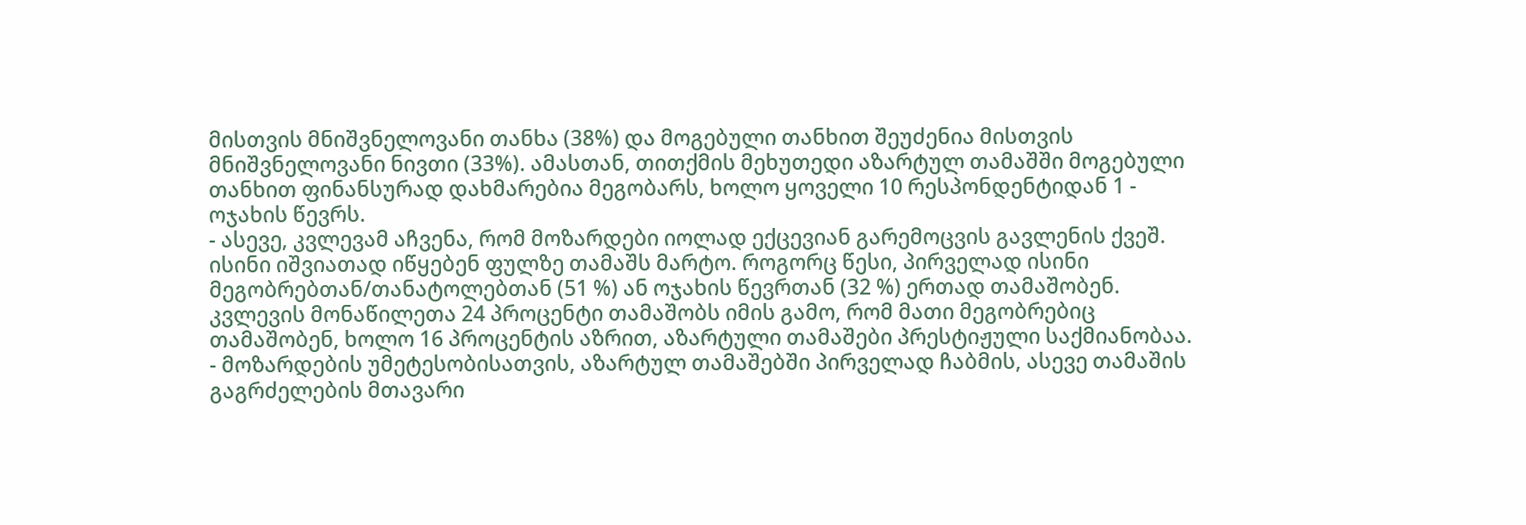მისთვის მნიშვნელოვანი თანხა (38%) და მოგებული თანხით შეუძენია მისთვის მნიშვნელოვანი ნივთი (33%). ამასთან, თითქმის მეხუთედი აზარტულ თამაშში მოგებული თანხით ფინანსურად დახმარებია მეგობარს, ხოლო ყოველი 10 რესპონდენტიდან 1 - ოჯახის წევრს.
- ასევე, კვლევამ აჩვენა, რომ მოზარდები იოლად ექცევიან გარემოცვის გავლენის ქვეშ. ისინი იშვიათად იწყებენ ფულზე თამაშს მარტო. როგორც წესი, პირველად ისინი მეგობრებთან/თანატოლებთან (51 %) ან ოჯახის წევრთან (32 %) ერთად თამაშობენ. კვლევის მონაწილეთა 24 პროცენტი თამაშობს იმის გამო, რომ მათი მეგობრებიც თამაშობენ, ხოლო 16 პროცენტის აზრით, აზარტული თამაშები პრესტიჟული საქმიანობაა.
- მოზარდების უმეტესობისათვის, აზარტულ თამაშებში პირველად ჩაბმის, ასევე თამაშის გაგრძელების მთავარი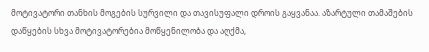მოტივატორი თანხის მოგების სურვილი და თავისუფალი დროის გაყვანაა. აზარტული თამაშების დაწყების სხვა მოტივატორებია მოწყენილობა და აღქმა,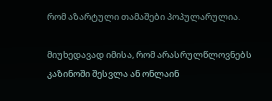რომ აზარტული თამაშები პოპულარულია.

მიუხედავად იმისა, რომ არასრულწლოვნებს კაზინოში შესვლა ან ონლაინ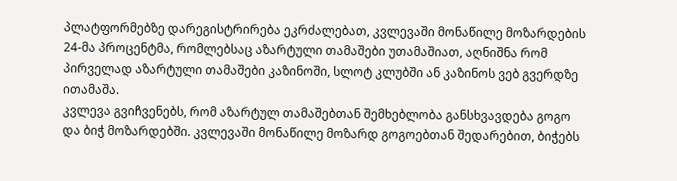პლატფორმებზე დარეგისტრირება ეკრძალებათ, კვლევაში მონაწილე მოზარდების 24-მა პროცენტმა, რომლებსაც აზარტული თამაშები უთამაშიათ, აღნიშნა რომ პირველად აზარტული თამაშები კაზინოში, სლოტ კლუბში ან კაზინოს ვებ გვერდზე ითამაშა.
კვლევა გვიჩვენებს, რომ აზარტულ თამაშებთან შემხებლობა განსხვავდება გოგო და ბიჭ მოზარდებში. კვლევაში მონაწილე მოზარდ გოგოებთან შედარებით, ბიჭებს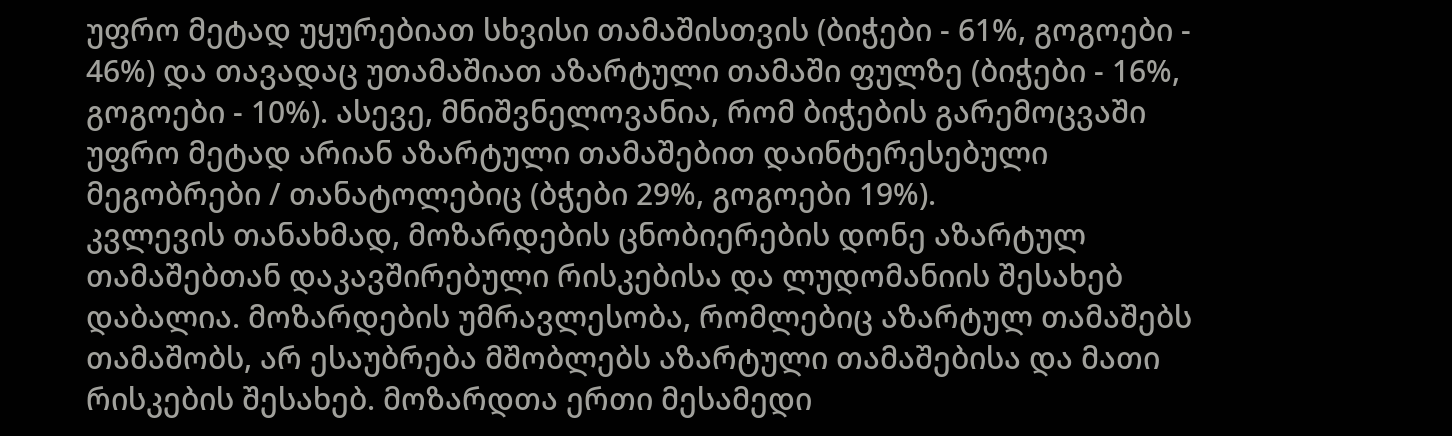უფრო მეტად უყურებიათ სხვისი თამაშისთვის (ბიჭები - 61%, გოგოები - 46%) და თავადაც უთამაშიათ აზარტული თამაში ფულზე (ბიჭები - 16%, გოგოები - 10%). ასევე, მნიშვნელოვანია, რომ ბიჭების გარემოცვაში უფრო მეტად არიან აზარტული თამაშებით დაინტერესებული მეგობრები / თანატოლებიც (ბჭები 29%, გოგოები 19%).
კვლევის თანახმად, მოზარდების ცნობიერების დონე აზარტულ თამაშებთან დაკავშირებული რისკებისა და ლუდომანიის შესახებ დაბალია. მოზარდების უმრავლესობა, რომლებიც აზარტულ თამაშებს თამაშობს, არ ესაუბრება მშობლებს აზარტული თამაშებისა და მათი რისკების შესახებ. მოზარდთა ერთი მესამედი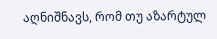აღნიშნავს, რომ თუ აზარტულ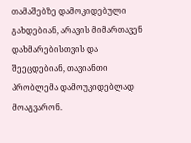თამაშებზე დამოკიდებული გახდებიან, არავის მიმართავენ დახმარებისთვის და შეეცდებიან, თავიანთი პრობლემა დამოუკიდებლად მოაგვარონ.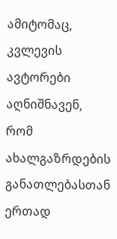ამიტომაც, კვლევის ავტორები აღნიშნავენ, რომ ახალგაზრდების განათლებასთან ერთად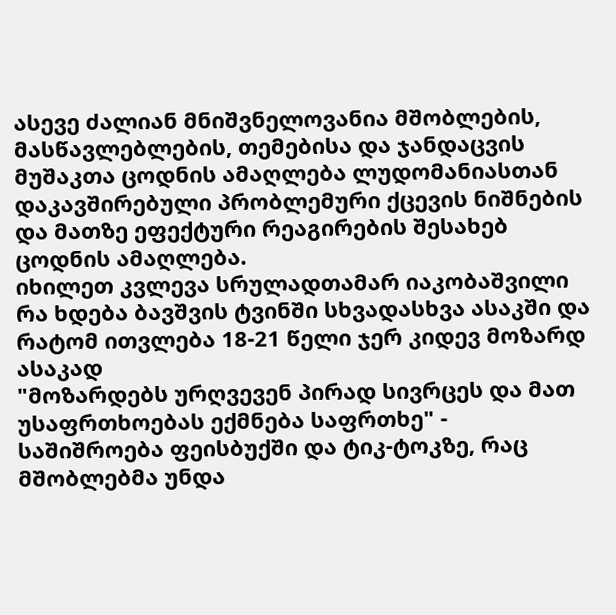ასევე ძალიან მნიშვნელოვანია მშობლების, მასწავლებლების, თემებისა და ჯანდაცვის მუშაკთა ცოდნის ამაღლება ლუდომანიასთან დაკავშირებული პრობლემური ქცევის ნიშნების და მათზე ეფექტური რეაგირების შესახებ ცოდნის ამაღლება.
იხილეთ კვლევა სრულადთამარ იაკობაშვილი
რა ხდება ბავშვის ტვინში სხვადასხვა ასაკში და რატომ ითვლება 18-21 წელი ჯერ კიდევ მოზარდ ასაკად
"მოზარდებს ურღვევენ პირად სივრცეს და მათ უსაფრთხოებას ექმნება საფრთხე" - საშიშროება ფეისბუქში და ტიკ-ტოკზე, რაც მშობლებმა უნდა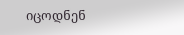იცოდნენ